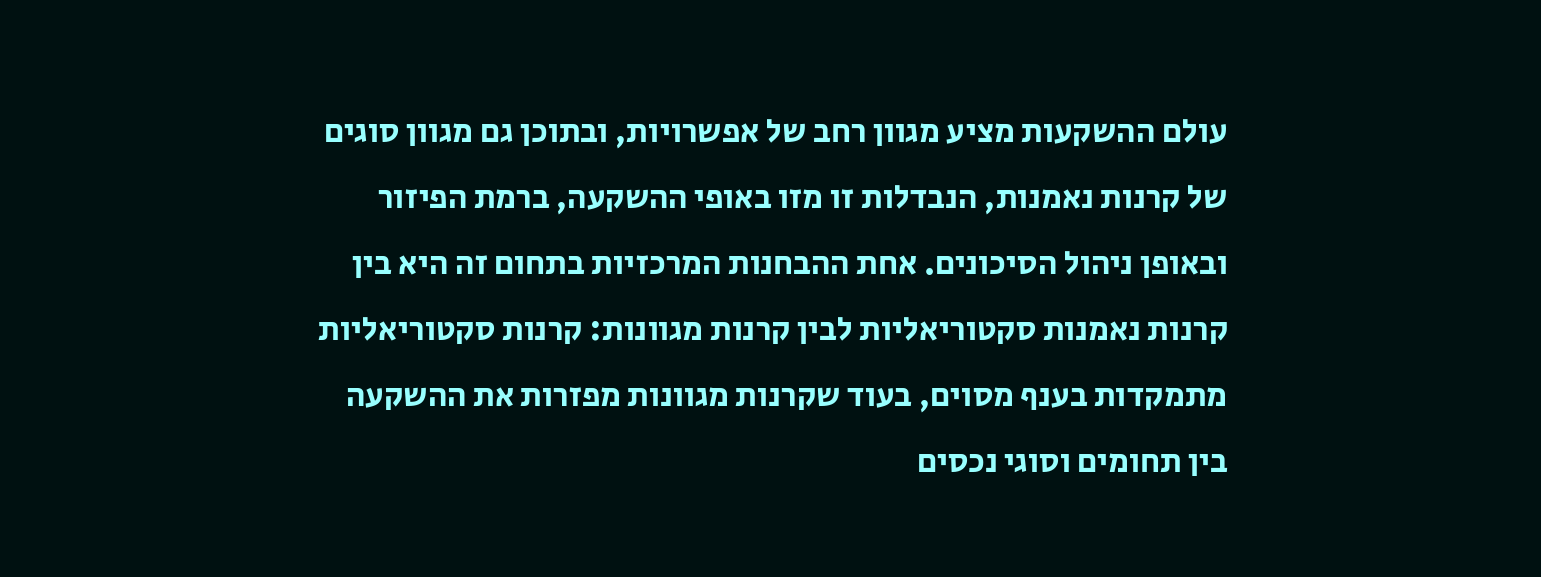עולם ההשקעות מציע מגוון רחב של אפשרויות, ובתוכן גם מגוון סוגים של קרנות נאמנות, הנבדלות זו מזו באופי ההשקעה, ברמת הפיזור ובאופן ניהול הסיכונים. אחת ההבחנות המרכזיות בתחום זה היא בין קרנות נאמנות סקטוריאליות לבין קרנות מגוונות: קרנות סקטוריאליות מתמקדות בענף מסוים, בעוד שקרנות מגוונות מפזרות את ההשקעה בין תחומים וסוגי נכסים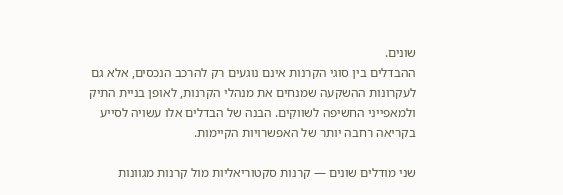שונים.
ההבדלים בין סוגי הקרנות אינם נוגעים רק להרכב הנכסים, אלא גם לעקרונות ההשקעה שמנחים את מנהלי הקרנות, לאופן בניית התיק ולמאפייני החשיפה לשווקים. הבנה של הבדלים אלו עשויה לסייע בקריאה רחבה יותר של האפשרויות הקיימות.

שני מודלים שונים — קרנות סקטוריאליות מול קרנות מגוונות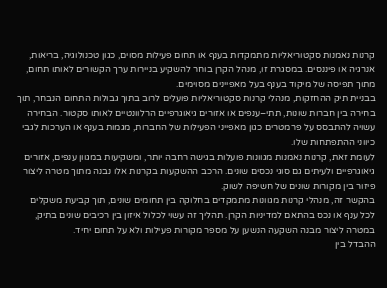קרנות נאמנות סקטוריאליות מתמקדות בענף או תחום פעילות מסוים, כגון טכנולוגיה, בריאות, אנרגיה או פיננסים. במסגרת זו, מנהל הקרן בוחר להשקיע בניירות ערך הקשורים לאותו תחום, מתוך תפיסה של מיקוד בענף בעל מאפיינים מסוימים.
בבניית תיק ההחזקות, מנהלי קרנות סקטוריאליות פועלים לרוב בתוך גבולות התחום הנבחר, תוך בחירה בין חברות שונות, תתי–ענפים או אזורים גיאוגרפיים הרלוונטיים לאותו סקטור. הבחירה עשויה להתבסס על פרמטרים כגון מאפייני הפעילות של החברות, מגמות בענף או הערכות לגבי כיווני ההתפתחות שלו.
לעומת זאת, קרנות נאמנות מגוונות פועלות בגישה רחבה יותר, ומשקיעות במגוון ענפים, אזורים גיאוגרפיים ולעיתים גם סוגי נכסים שונים. הרכב ההשקעות בקרנות אלו נבנה מתוך מטרה ליצור פיזור בין מקורות שונים של חשיפה לשוק.
בהקשר זה, מנהלי קרנות מגוונות מתמקדים בחלוקה בין תחומים שונים, תוך קביעת משקלים לכל ענף או נכס בהתאם למדיניות הקרן. תהליך זה עשוי לכלול איזון בין רכיבים שונים בתיק, במטרה ליצור מבנה השקעה הנשען על מספר מקורות פעילות ולא על תחום יחיד.
ההבדל בין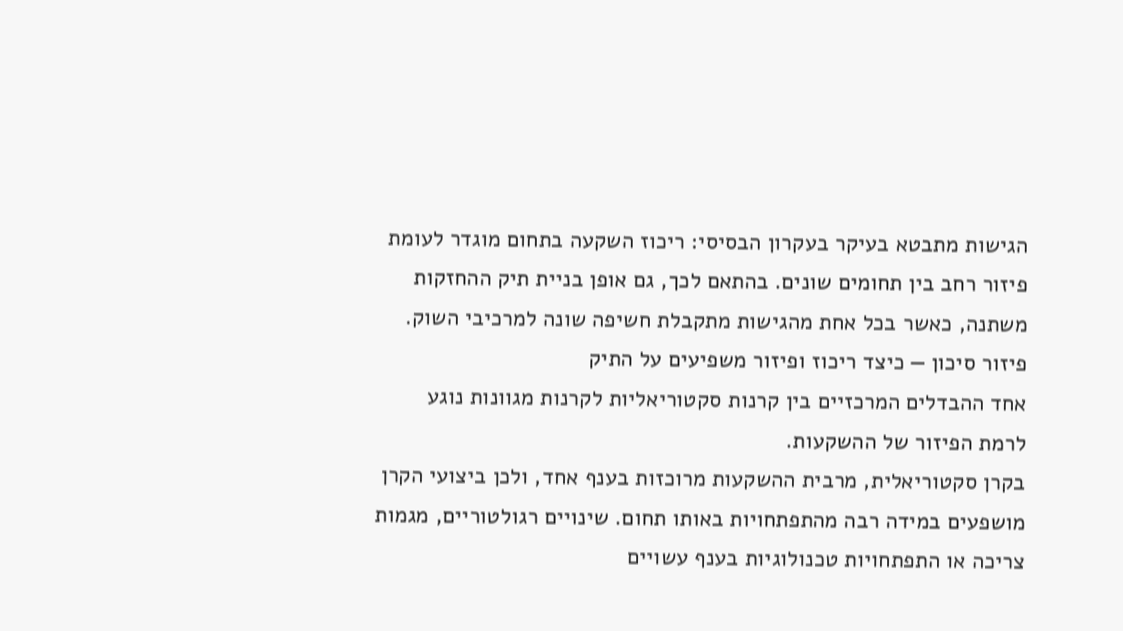הגישות מתבטא בעיקר בעקרון הבסיסי: ריכוז השקעה בתחום מוגדר לעומת פיזור רחב בין תחומים שונים. בהתאם לכך, גם אופן בניית תיק ההחזקות משתנה, כאשר בכל אחת מהגישות מתקבלת חשיפה שונה למרכיבי השוק.
פיזור סיכון — כיצד ריכוז ופיזור משפיעים על התיק
אחד ההבדלים המרכזיים בין קרנות סקטוריאליות לקרנות מגוונות נוגע לרמת הפיזור של ההשקעות.
בקרן סקטוריאלית, מרבית ההשקעות מרוכזות בענף אחד, ולכן ביצועי הקרן מושפעים במידה רבה מהתפתחויות באותו תחום. שינויים רגולטוריים, מגמות צריכה או התפתחויות טכנולוגיות בענף עשויים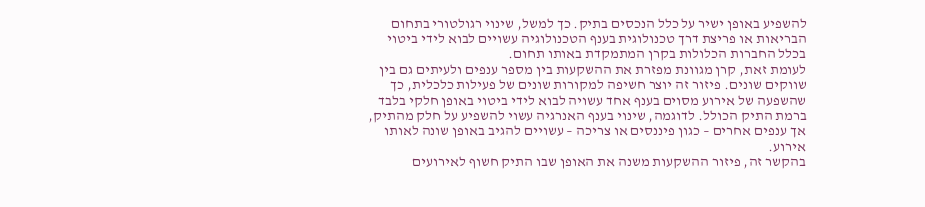להשפיע באופן ישיר על כלל הנכסים בתיק. כך למשל, שינוי רגולטורי בתחום הבריאות או פריצת דרך טכנולוגית בענף הטכנולוגיה עשויים לבוא לידי ביטוי בכלל החברות הכלולות בקרן המתמקדת באותו תחום.
לעומת זאת, קרן מגוונת מפזרת את ההשקעות בין מספר ענפים ולעיתים גם בין שווקים שונים. פיזור זה יוצר חשיפה למקורות שונים של פעילות כלכלית, כך שהשפעה של אירוע מסוים בענף אחד עשויה לבוא לידי ביטוי באופן חלקי בלבד ברמת התיק הכולל. לדוגמה, שינוי בענף האנרגיה עשוי להשפיע על חלק מהתיק, אך ענפים אחרים – כגון פיננסים או צריכה – עשויים להגיב באופן שונה לאותו אירוע.
בהקשר זה, פיזור ההשקעות משנה את האופן שבו התיק חשוף לאירועים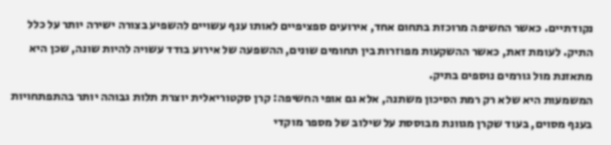נקודתיים. כאשר החשיפה מרוכזת בתחום אחד, אירועים ספציפיים לאותו ענף עשויים להשפיע בצורה ישירה יותר על כלל התיק. לעומת זאת, כאשר ההשקעות מפוזרות בין תחומים שונים, ההשפעה של אירוע בודד עשויה להיות שונה, שכן היא מתאזנת מול גורמים נוספים בתיק.
המשמעות היא שלא רק רמת הסיכון משתנה, אלא גם אופי החשיפה: קרן סקטוריאלית יוצרת תלות גבוהה יותר בהתפתחויות בענף מסוים, בעוד שקרן מגוונת מבוססת על שילוב של מספר מוקדי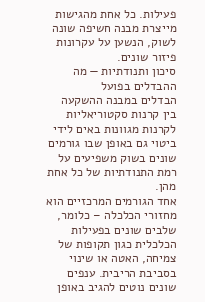פעילות. כל אחת מהגישות מייצרת מבנה חשיפה שונה לשוק, הנשען על עקרונות פיזור שונים.
סיכון ותנודתיות — מה ההבדלים בפועל
הבדלים במבנה ההשקעה בין קרנות סקטוריאליות לקרנות מגוונות באים לידי ביטוי גם באופן שבו גורמים שונים בשוק משפיעים על רמת התנודתיות של כל אחת מהן.
אחד הגורמים המרכזיים הוא מחזורי הכלכלה – כלומר, שלבים שונים בפעילות הכלכלית כגון תקופות של צמיחה, האטה או שינוי בסביבת הריבית. ענפים שונים נוטים להגיב באופן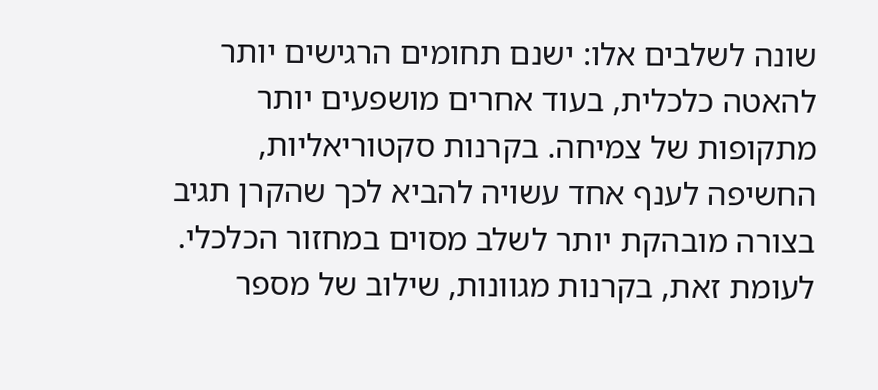שונה לשלבים אלו: ישנם תחומים הרגישים יותר להאטה כלכלית, בעוד אחרים מושפעים יותר מתקופות של צמיחה. בקרנות סקטוריאליות, החשיפה לענף אחד עשויה להביא לכך שהקרן תגיב בצורה מובהקת יותר לשלב מסוים במחזור הכלכלי. לעומת זאת, בקרנות מגוונות, שילוב של מספר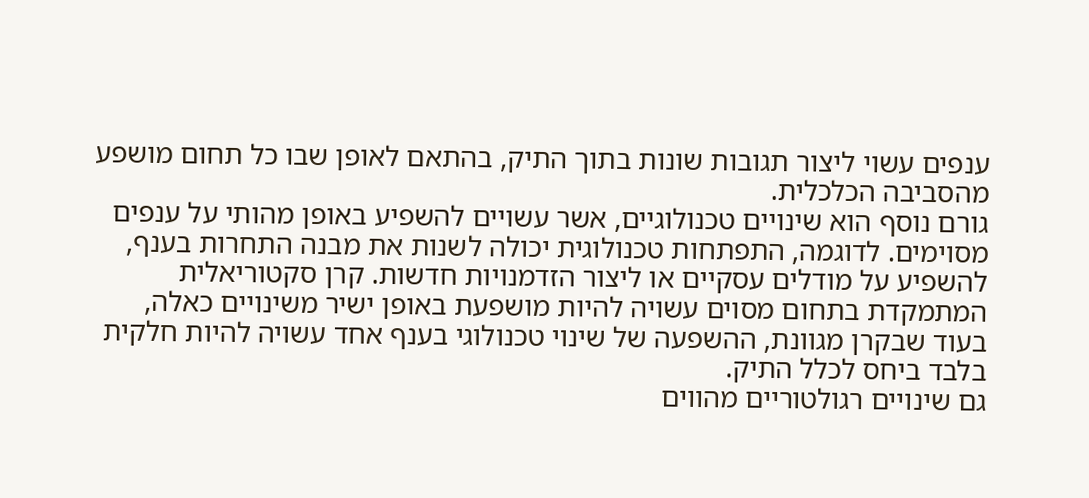ענפים עשוי ליצור תגובות שונות בתוך התיק, בהתאם לאופן שבו כל תחום מושפע מהסביבה הכלכלית.
גורם נוסף הוא שינויים טכנולוגיים, אשר עשויים להשפיע באופן מהותי על ענפים מסוימים. לדוגמה, התפתחות טכנולוגית יכולה לשנות את מבנה התחרות בענף, להשפיע על מודלים עסקיים או ליצור הזדמנויות חדשות. קרן סקטוריאלית המתמקדת בתחום מסוים עשויה להיות מושפעת באופן ישיר משינויים כאלה, בעוד שבקרן מגוונת, ההשפעה של שינוי טכנולוגי בענף אחד עשויה להיות חלקית בלבד ביחס לכלל התיק.
גם שינויים רגולטוריים מהווים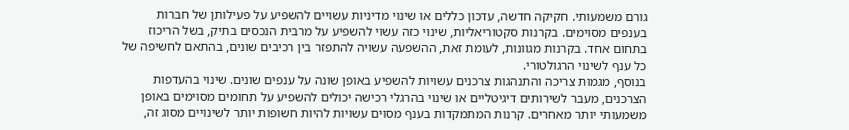גורם משמעותי. חקיקה חדשה, עדכון כללים או שינוי מדיניות עשויים להשפיע על פעילותן של חברות בענפים מסוימים. בקרנות סקטוריאליות, שינוי כזה עשוי להשפיע על מרבית הנכסים בתיק, בשל הריכוז בתחום אחד. בקרנות מגוונות, לעומת זאת, ההשפעה עשויה להתפזר בין רכיבים שונים, בהתאם לחשיפה של כל ענף לשינוי הרגולטורי.
בנוסף, מגמות צריכה והתנהגות צרכנים עשויות להשפיע באופן שונה על ענפים שונים. שינוי בהעדפות הצרכנים, מעבר לשירותים דיגיטליים או שינוי בהרגלי רכישה יכולים להשפיע על תחומים מסוימים באופן משמעותי יותר מאחרים. קרנות המתמקדות בענף מסוים עשויות להיות חשופות יותר לשינויים מסוג זה,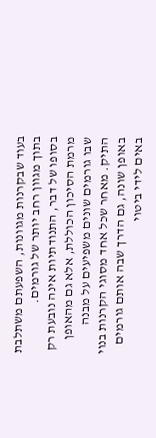בעוד שבקרנות מגוונות, השפעתם משתלבת בתוך מגוון רחב יותר של גורמים.
בסופו של דבר, התנודתיות אינה נובעת רק מרמת הסיכון הכוללת, אלא גם מהאופן שבו גורמים שונים משפיעים על מבנה התיק. מאחר שכל אחד מסוגי הקרנות בנוי באופן שונה, גם הדרך שבה אותם גורמים באים לידי ביטוי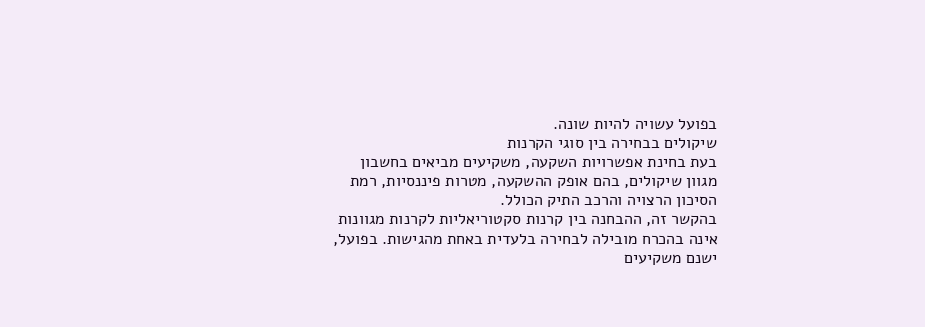בפועל עשויה להיות שונה.
שיקולים בבחירה בין סוגי הקרנות
בעת בחינת אפשרויות השקעה, משקיעים מביאים בחשבון מגוון שיקולים, בהם אופק ההשקעה, מטרות פיננסיות, רמת הסיכון הרצויה והרכב התיק הכולל.
בהקשר זה, ההבחנה בין קרנות סקטוריאליות לקרנות מגוונות אינה בהכרח מובילה לבחירה בלעדית באחת מהגישות. בפועל, ישנם משקיעים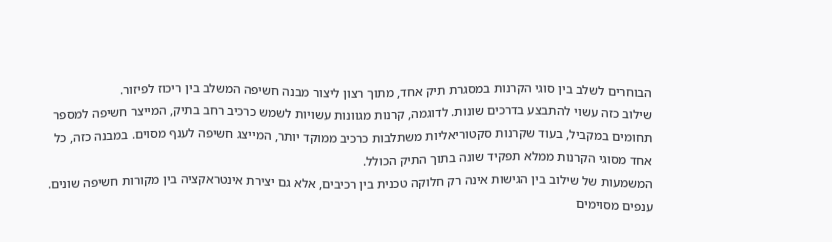הבוחרים לשלב בין סוגי הקרנות במסגרת תיק אחד, מתוך רצון ליצור מבנה חשיפה המשלב בין ריכוז לפיזור.
שילוב כזה עשוי להתבצע בדרכים שונות. לדוגמה, קרנות מגוונות עשויות לשמש כרכיב רחב בתיק, המייצר חשיפה למספר תחומים במקביל, בעוד שקרנות סקטוריאליות משתלבות כרכיב ממוקד יותר, המייצג חשיפה לענף מסוים. במבנה כזה, כל אחד מסוגי הקרנות ממלא תפקיד שונה בתוך התיק הכולל.
המשמעות של שילוב בין הגישות אינה רק חלוקה טכנית בין רכיבים, אלא גם יצירת אינטראקציה בין מקורות חשיפה שונים. ענפים מסוימים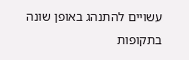עשויים להתנהג באופן שונה בתקופות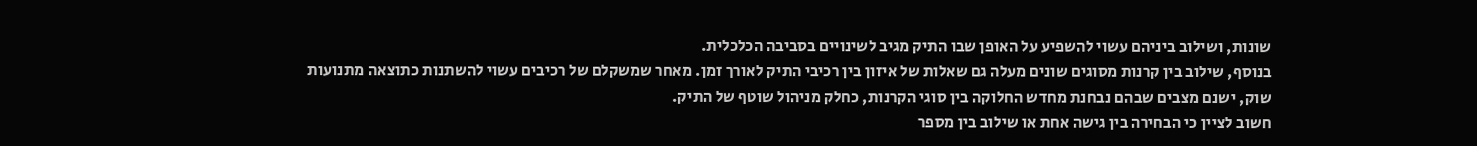שונות, ושילוב ביניהם עשוי להשפיע על האופן שבו התיק מגיב לשינויים בסביבה הכלכלית.
בנוסף, שילוב בין קרנות מסוגים שונים מעלה גם שאלות של איזון בין רכיבי התיק לאורך זמן. מאחר שמשקלם של רכיבים עשוי להשתנות כתוצאה מתנועות שוק, ישנם מצבים שבהם נבחנת מחדש החלוקה בין סוגי הקרנות, כחלק מניהול שוטף של התיק.
חשוב לציין כי הבחירה בין גישה אחת או שילוב בין מספר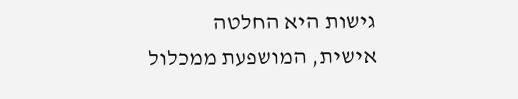גישות היא החלטה אישית, המושפעת ממכלול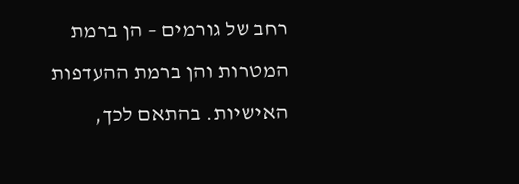רחב של גורמים – הן ברמת המטרות והן ברמת ההעדפות האישיות. בהתאם לכך,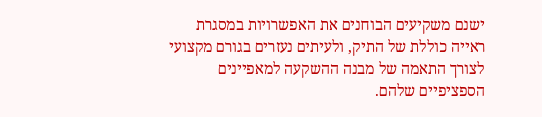ישנם משקיעים הבוחנים את האפשרויות במסגרת ראייה כוללת של התיק, ולעיתים נעזרים בגורם מקצועי לצורך התאמה של מבנה ההשקעה למאפיינים הספציפיים שלהם.